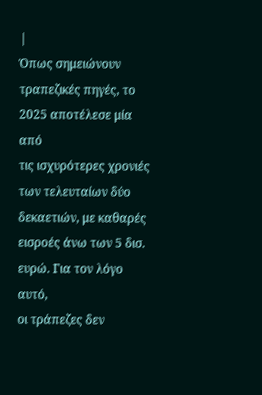|
Όπως σημειώνουν
τραπεζικές πηγές, το
2025 αποτέλεσε μία από
τις ισχυρότερες χρονιές
των τελευταίων δύο
δεκαετιών, με καθαρές
εισροές άνω των 5 δισ.
ευρώ. Για τον λόγο αυτό,
οι τράπεζες δεν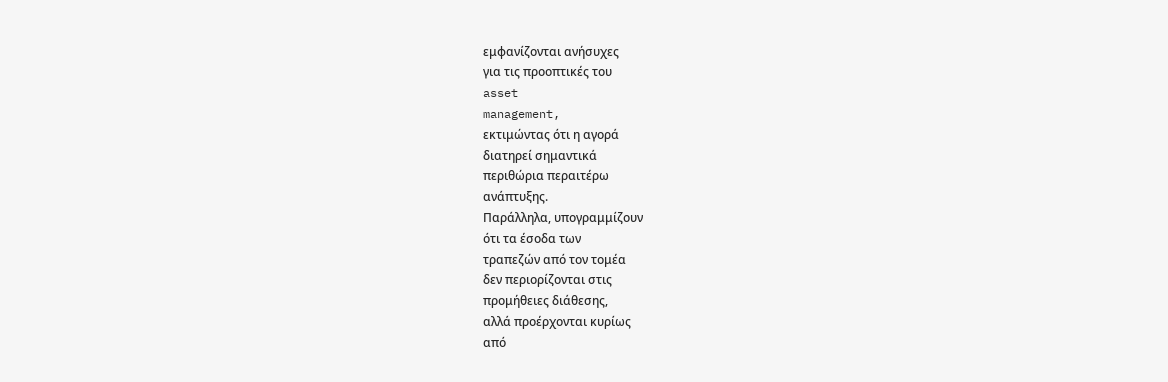εμφανίζονται ανήσυχες
για τις προοπτικές του
asset
management,
εκτιμώντας ότι η αγορά
διατηρεί σημαντικά
περιθώρια περαιτέρω
ανάπτυξης.
Παράλληλα, υπογραμμίζουν
ότι τα έσοδα των
τραπεζών από τον τομέα
δεν περιορίζονται στις
προμήθειες διάθεσης,
αλλά προέρχονται κυρίως
από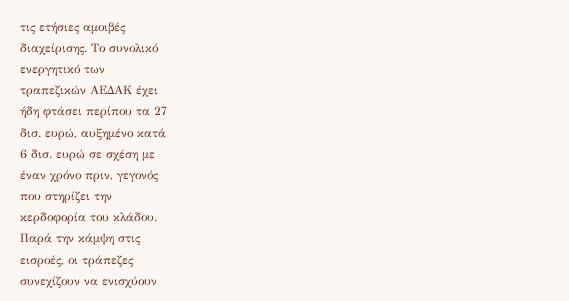τις ετήσιες αμοιβές
διαχείρισης. Το συνολικό
ενεργητικό των
τραπεζικών ΑΕΔΑΚ έχει
ήδη φτάσει περίπου τα 27
δισ. ευρώ, αυξημένο κατά
6 δισ. ευρώ σε σχέση με
έναν χρόνο πριν, γεγονός
που στηρίζει την
κερδοφορία του κλάδου.
Παρά την κάμψη στις
εισροές, οι τράπεζες
συνεχίζουν να ενισχύουν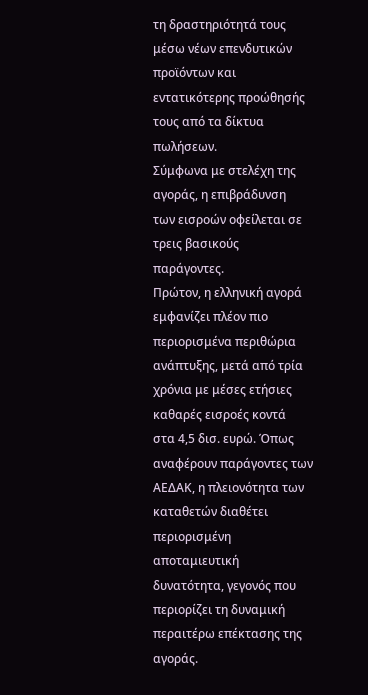τη δραστηριότητά τους
μέσω νέων επενδυτικών
προϊόντων και
εντατικότερης προώθησής
τους από τα δίκτυα
πωλήσεων.
Σύμφωνα με στελέχη της
αγοράς, η επιβράδυνση
των εισροών οφείλεται σε
τρεις βασικούς
παράγοντες.
Πρώτον, η ελληνική αγορά
εμφανίζει πλέον πιο
περιορισμένα περιθώρια
ανάπτυξης, μετά από τρία
χρόνια με μέσες ετήσιες
καθαρές εισροές κοντά
στα 4,5 δισ. ευρώ. Όπως
αναφέρουν παράγοντες των
ΑΕΔΑΚ, η πλειονότητα των
καταθετών διαθέτει
περιορισμένη
αποταμιευτική
δυνατότητα, γεγονός που
περιορίζει τη δυναμική
περαιτέρω επέκτασης της
αγοράς.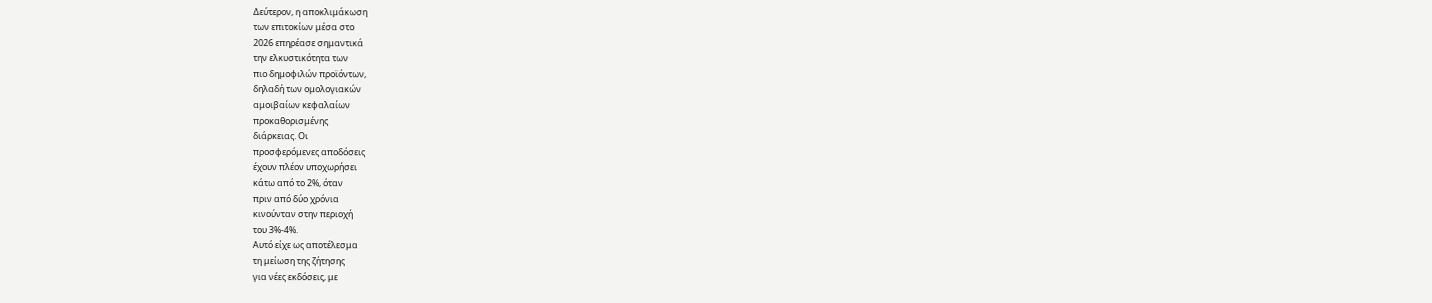Δεύτερον, η αποκλιμάκωση
των επιτοκίων μέσα στο
2026 επηρέασε σημαντικά
την ελκυστικότητα των
πιο δημοφιλών προϊόντων,
δηλαδή των ομολογιακών
αμοιβαίων κεφαλαίων
προκαθορισμένης
διάρκειας. Οι
προσφερόμενες αποδόσεις
έχουν πλέον υποχωρήσει
κάτω από το 2%, όταν
πριν από δύο χρόνια
κινούνταν στην περιοχή
του 3%-4%.
Αυτό είχε ως αποτέλεσμα
τη μείωση της ζήτησης
για νέες εκδόσεις, με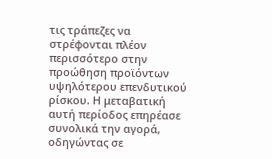τις τράπεζες να
στρέφονται πλέον
περισσότερο στην
προώθηση προϊόντων
υψηλότερου επενδυτικού
ρίσκου. Η μεταβατική
αυτή περίοδος επηρέασε
συνολικά την αγορά,
οδηγώντας σε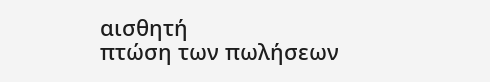αισθητή
πτώση των πωλήσεων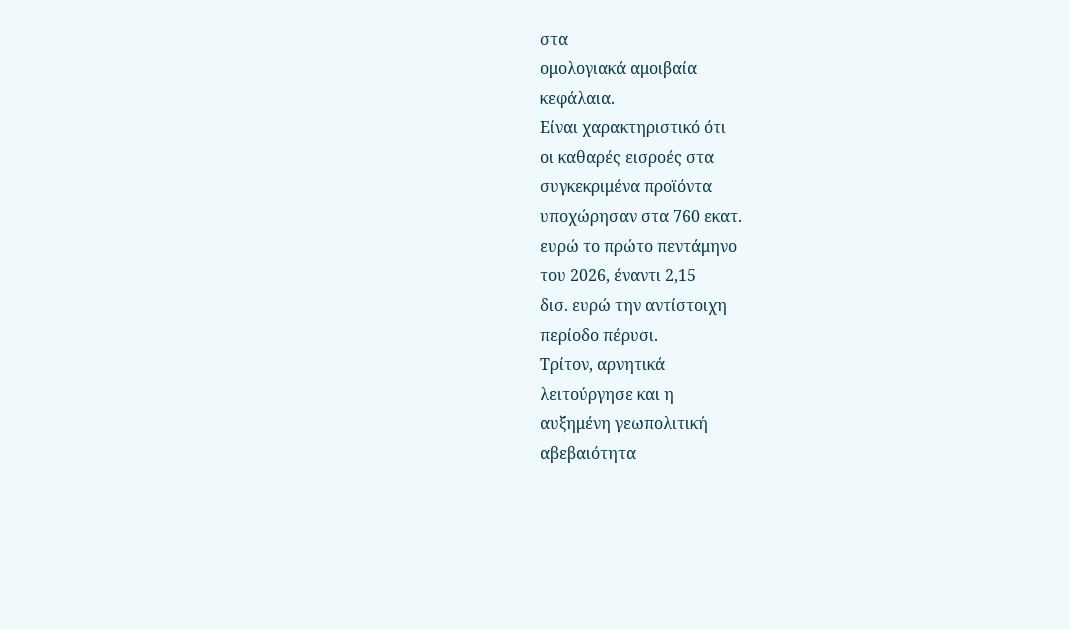στα
ομολογιακά αμοιβαία
κεφάλαια.
Είναι χαρακτηριστικό ότι
οι καθαρές εισροές στα
συγκεκριμένα προϊόντα
υποχώρησαν στα 760 εκατ.
ευρώ το πρώτο πεντάμηνο
του 2026, έναντι 2,15
δισ. ευρώ την αντίστοιχη
περίοδο πέρυσι.
Τρίτον, αρνητικά
λειτούργησε και η
αυξημένη γεωπολιτική
αβεβαιότητα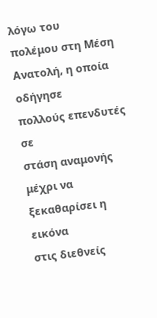λόγω του
πολέμου στη Μέση
Ανατολή, η οποία οδήγησε
πολλούς επενδυτές σε
στάση αναμονής μέχρι να
ξεκαθαρίσει η εικόνα
στις διεθνείς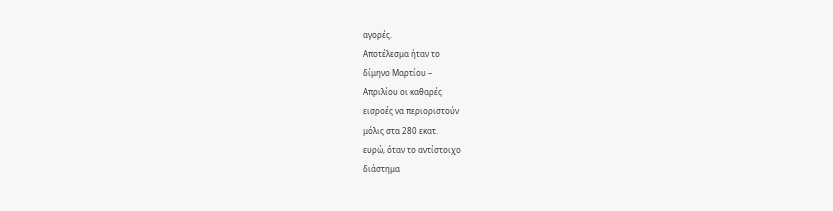αγορές.
Αποτέλεσμα ήταν το
δίμηνο Μαρτίου –
Απριλίου οι καθαρές
εισροές να περιοριστούν
μόλις στα 280 εκατ.
ευρώ, όταν το αντίστοιχο
διάστημα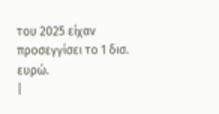του 2025 είχαν
προσεγγίσει το 1 δισ.
ευρώ.
|